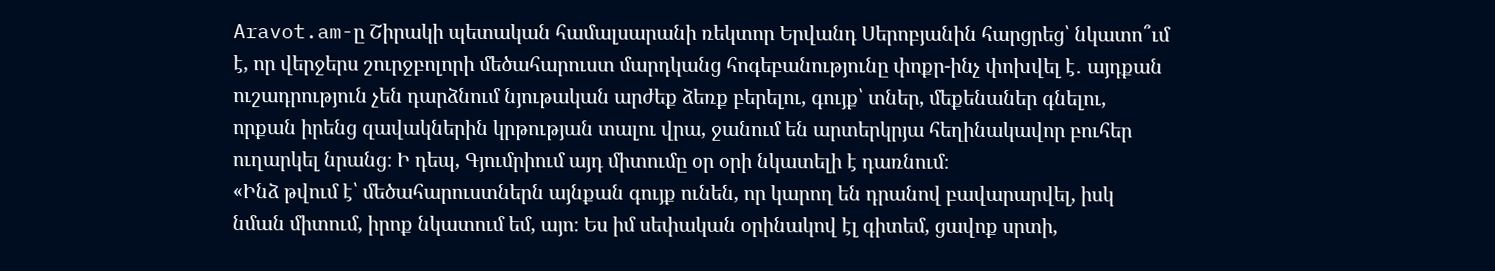Aravot.am-ը Շիրակի պետական համալսարանի ռեկտոր Երվանդ Սերոբյանին հարցրեց՝ նկատո՞ւմ է, որ վերջերս շուրջբոլորի մեծահարուստ մարդկանց հոգեբանությունը փոքր-ինչ փոխվել է․ այդքան ուշադրություն չեն դարձնում նյութական արժեք ձեռք բերելու, գույք՝ տներ, մեքենաներ գնելու, որքան իրենց զավակներին կրթության տալու վրա, ջանում են արտերկրյա հեղինակավոր բուհեր ուղարկել նրանց։ Ի դեպ, Գյումրիում այդ միտումը օր օրի նկատելի է դառնում։
«Ինձ թվում է՝ մեծահարուստներն այնքան գույք ունեն, որ կարող են դրանով բավարարվել, իսկ նման միտում, իրոք նկատում եմ, այո։ Ես իմ սեփական օրինակով էլ գիտեմ, ցավոք սրտի,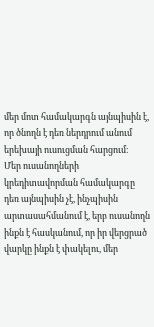մեր մոտ համակարգն այնպիսին է, որ ծնողն է դեռ ներդրում անում երեխայի ուսուցման հարցում։
Մեր ուսանողների կրեդիտավորման համակարգը դեռ այնպիսին չէ, ինչպիսին արտասահմանում է, երբ ուսանողն ինքն է հասկանում, որ իր վերցրած վարկը ինքն է փակելու, մեր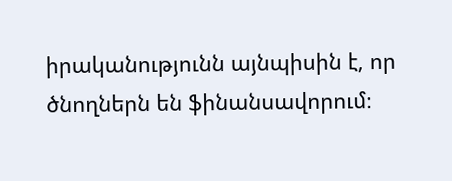իրականությունն այնպիսին է, որ ծնողներն են ֆինանսավորում։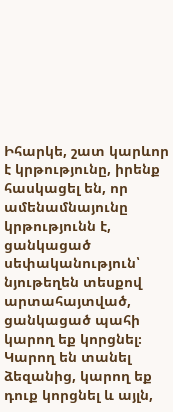Իհարկե, շատ կարևոր է կրթությունը, իրենք հասկացել են, որ ամենամնայունը կրթությունն է, ցանկացած սեփականություն՝ նյութեղեն տեսքով արտահայտված, ցանկացած պահի կարող եք կորցնել։ Կարող են տանել ձեզանից, կարող եք դուք կորցնել և այլն,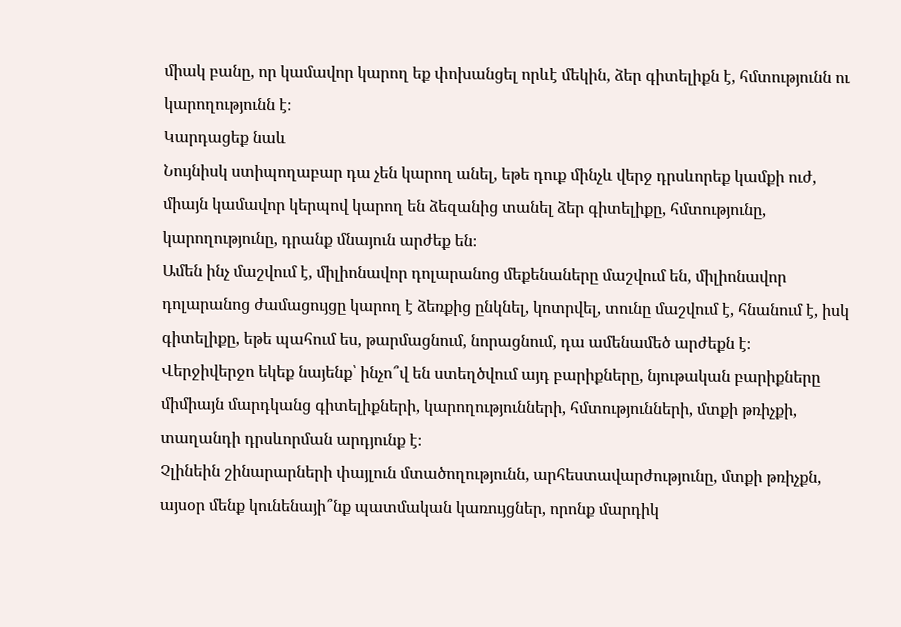միակ բանը, որ կամավոր կարող եք փոխանցել որևէ մեկին, ձեր գիտելիքն է, հմտությունն ու կարողությունն է։
Կարդացեք նաև
Նույնիսկ ստիպողաբար դա չեն կարող անել, եթե դուք մինչև վերջ դրսևորեք կամքի ուժ, միայն կամավոր կերպով կարող են ձեզանից տանել ձեր գիտելիքը, հմտությունը, կարողությունը, դրանք մնայուն արժեք են։
Ամեն ինչ մաշվում է, միլիոնավոր դոլարանոց մեքենաները մաշվում են, միլիոնավոր դոլարանոց ժամացույցը կարող է ձեռքից ընկնել, կոտրվել, տունը մաշվում է, հնանում է, իսկ գիտելիքը, եթե պահում ես, թարմացնում, նորացնում, դա ամենամեծ արժեքն է։
Վերջիվերջո եկեք նայենք՝ ինչո՞վ են ստեղծվում այդ բարիքները, նյութական բարիքները միմիայն մարդկանց գիտելիքների, կարողությունների, հմտությունների, մտքի թռիչքի, տաղանդի դրսևորման արդյունք է։
Չլինեին շինարարների փայլուն մտածողությունն, արհեստավարժությունը, մտքի թռիչքն, այսօր մենք կունենայի՞նք պատմական կառույցներ, որոնք մարդիկ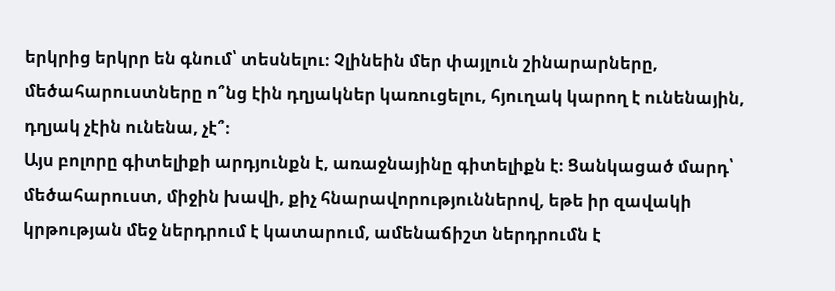երկրից երկրր են գնում՝ տեսնելու։ Չլինեին մեր փայլուն շինարարները, մեծահարուստները ո՞նց էին դղյակներ կառուցելու, հյուղակ կարող է ունենային, դղյակ չէին ունենա, չէ՞։
Այս բոլորը գիտելիքի արդյունքն է, առաջնայինը գիտելիքն է։ Ցանկացած մարդ՝ մեծահարուստ, միջին խավի, քիչ հնարավորություններով, եթե իր զավակի կրթության մեջ ներդրում է կատարում, ամենաճիշտ ներդրումն է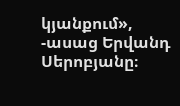կյանքում», -ասաց Երվանդ Սերոբյանը։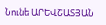Նունե ԱՐԵՎՇԱՏՅԱՆ